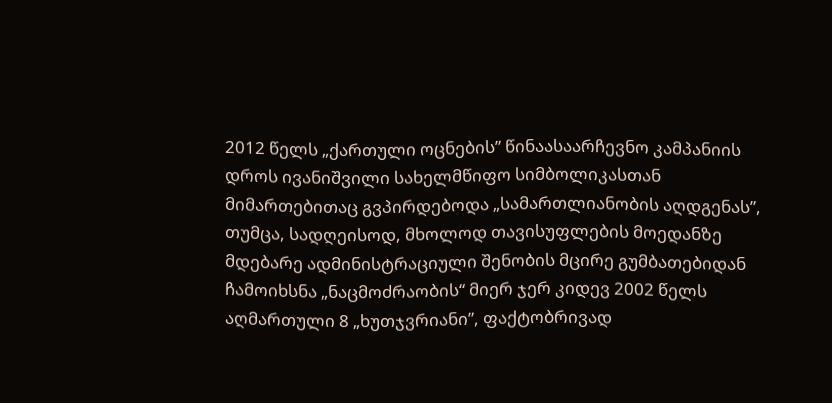2012 წელს „ქართული ოცნების” წინაასაარჩევნო კამპანიის დროს ივანიშვილი სახელმწიფო სიმბოლიკასთან მიმართებითაც გვპირდებოდა „სამართლიანობის აღდგენას”, თუმცა, სადღეისოდ, მხოლოდ თავისუფლების მოედანზე მდებარე ადმინისტრაციული შენობის მცირე გუმბათებიდან ჩამოიხსნა „ნაცმოძრაობის“ მიერ ჯერ კიდევ 2002 წელს აღმართული 8 „ხუთჯვრიანი”, ფაქტობრივად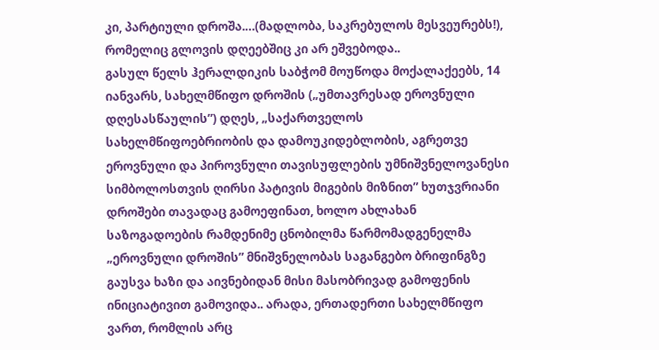კი, პარტიული დროშა.…(მადლობა, საკრებულოს მესვეურებს!), რომელიც გლოვის დღეებშიც კი არ ეშვებოდა..
გასულ წელს ჰერალდიკის საბჭომ მოუწოდა მოქალაქეებს, 14 იანვარს, სახელმწიფო დროშის („უმთავრესად ეროვნული დღესასწაულის”) დღეს, „საქართველოს სახელმწიფოებრიობის და დამოუკიდებლობის, აგრეთვე ეროვნული და პიროვნული თავისუფლების უმნიშვნელოვანესი სიმბოლოსთვის ღირსი პატივის მიგების მიზნით” ხუთჯვრიანი დროშები თავადაც გამოეფინათ, ხოლო ახლახან საზოგადოების რამდენიმე ცნობილმა წარმომადგენელმა „ეროვნული დროშის” მნიშვნელობას საგანგებო ბრიფინგზე გაუსვა ხაზი და აივნებიდან მისი მასობრივად გამოფენის ინიციატივით გამოვიდა.. არადა, ერთადერთი სახელმწიფო ვართ, რომლის არც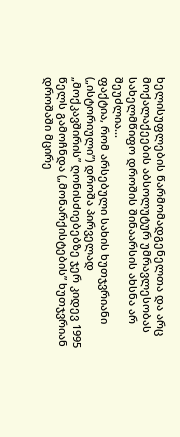ხელისუფლების წარმომადგენელთა და არც მოქალაქეების აბსოლუტურ უმრავლესობას სახელმწიფო დროშის შინაარსის ახსნა არ შეუძლია...
ფაქტია, რომ არსებული სახის ხუთჯვრიანი („ისტორიული”) დროშა პირველად „მოქკავშირის” ღონისძიებებზე ჯერ კიდევ 1995 წელს გამოჩნდა („მონარქისტების” ხუთჯვრიან დროშაში მცირე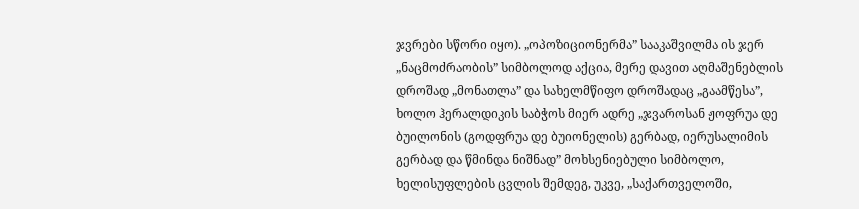ჯვრები სწორი იყო). „ოპოზიციონერმა” სააკაშვილმა ის ჯერ „ნაცმოძრაობის” სიმბოლოდ აქცია, მერე დავით აღმაშენებლის დროშად „მონათლა” და სახელმწიფო დროშადაც „გაამწესა”, ხოლო ჰერალდიკის საბჭოს მიერ ადრე „ჯვაროსან ჟოფრუა დე ბუილონის (გოდფრუა დე ბუიონელის) გერბად, იერუსალიმის გერბად და წმინდა ნიშნად” მოხსენიებული სიმბოლო, ხელისუფლების ცვლის შემდეგ, უკვე, „საქართველოში,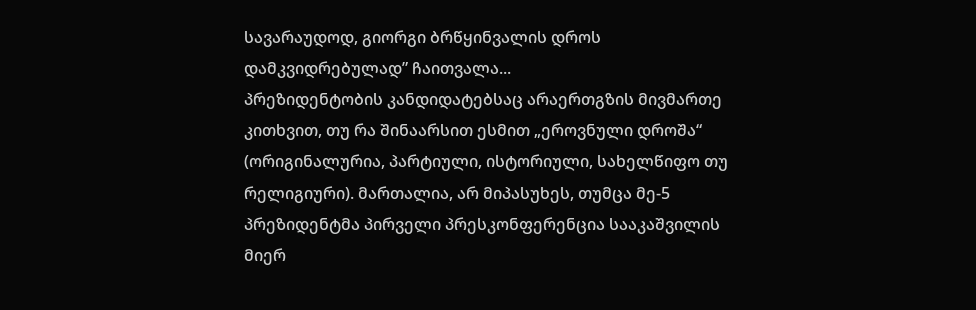სავარაუდოდ, გიორგი ბრწყინვალის დროს დამკვიდრებულად” ჩაითვალა...
პრეზიდენტობის კანდიდატებსაც არაერთგზის მივმართე კითხვით, თუ რა შინაარსით ესმით „ეროვნული დროშა“ (ორიგინალურია, პარტიული, ისტორიული, სახელწიფო თუ რელიგიური). მართალია, არ მიპასუხეს, თუმცა მე-5 პრეზიდენტმა პირველი პრესკონფერენცია სააკაშვილის მიერ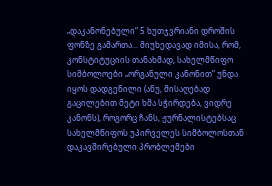„დაკანონებული“ 5 ხუთჯვრიანი დროშის ფონზე გამართა... მიუხედავად იმისა, რომ, კონსტიტუციის თანახმად, სახელმწიფო სიმბოლოები „ორგანული კანონით” უნდა იყოს დადგენილი (ანუ, მისაღებად გაცილებით მეტი ხმა სჭირდება, ვიდრე კანონს), როგორც ჩანს, ჟურნალისტებსაც სახელმწიფოს უპირველეს სიმბოლოსთან დაკავშირებული პრობლემები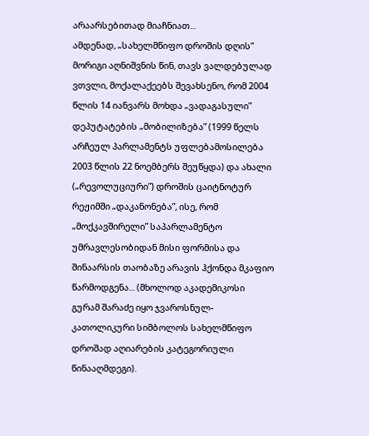არაარსებითად მიაჩნიათ...
ამდენად, „სახელმწიფო დროშის დღის“ მორიგი აღნიშვნის წინ, თავს ვალდებულად ვთვლი, მოქალაქეებს შევახსენო, რომ 2004 წლის 14 იანვარს მოხდა „ვადაგასული” დეპუტატების „მობილიზება” (1999 წელს არჩეულ პარლამენტს უფლებამოსილება 2003 წლის 22 ნოემბერს შეუწყდა) და ახალი („რევოლუციური”) დროშის ცაიტნოტურ რეჟიმში „დაკანონება”, ისე, რომ „მოქკავშირელი” საპარლამენტო უმრავლესობიდან მისი ფორმისა და შინაარსის თაობაზე არავის ჰქონდა მკაფიო წარმოდგენა... (მხოლოდ აკადემიკოსი გურამ შარაძე იყო ჯვაროსნულ-კათოლიკური სიმბოლოს სახელმწიფო დროშად აღიარების კატეგორიული წინააღმდეგი).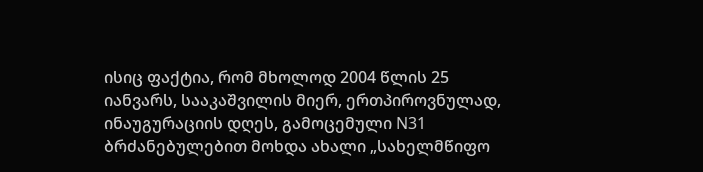ისიც ფაქტია, რომ მხოლოდ 2004 წლის 25 იანვარს, სააკაშვილის მიერ, ერთპიროვნულად, ინაუგურაციის დღეს, გამოცემული N31 ბრძანებულებით მოხდა ახალი „სახელმწიფო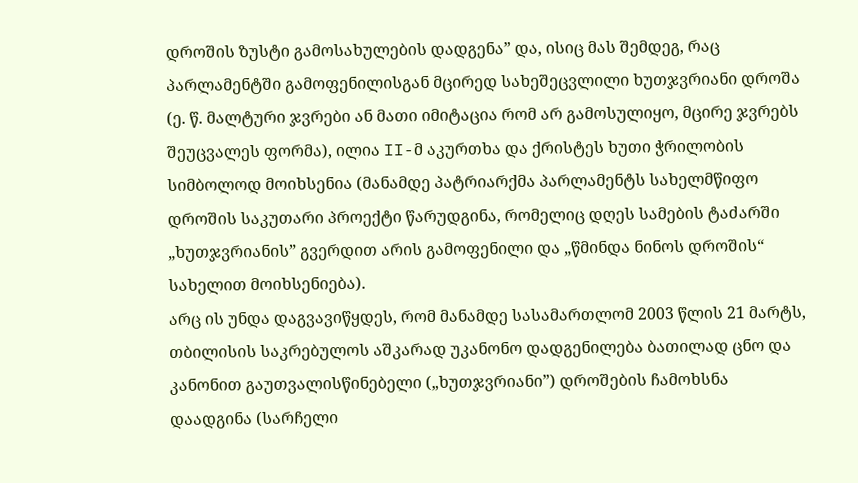დროშის ზუსტი გამოსახულების დადგენა” და, ისიც მას შემდეგ, რაც პარლამენტში გამოფენილისგან მცირედ სახეშეცვლილი ხუთჯვრიანი დროშა (ე. წ. მალტური ჯვრები ან მათი იმიტაცია რომ არ გამოსულიყო, მცირე ჯვრებს შეუცვალეს ფორმა), ილია II-მ აკურთხა და ქრისტეს ხუთი ჭრილობის სიმბოლოდ მოიხსენია (მანამდე პატრიარქმა პარლამენტს სახელმწიფო დროშის საკუთარი პროექტი წარუდგინა, რომელიც დღეს სამების ტაძარში „ხუთჯვრიანის” გვერდით არის გამოფენილი და „წმინდა ნინოს დროშის“ სახელით მოიხსენიება).
არც ის უნდა დაგვავიწყდეს, რომ მანამდე სასამართლომ 2003 წლის 21 მარტს, თბილისის საკრებულოს აშკარად უკანონო დადგენილება ბათილად ცნო და კანონით გაუთვალისწინებელი („ხუთჯვრიანი”) დროშების ჩამოხსნა დაადგინა (სარჩელი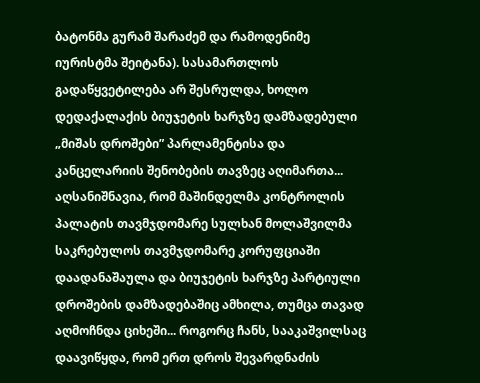ბატონმა გურამ შარაძემ და რამოდენიმე იურისტმა შეიტანა). სასამართლოს გადაწყვეტილება არ შესრულდა, ხოლო დედაქალაქის ბიუჯეტის ხარჯზე დამზადებული „მიშას დროშები” პარლამენტისა და კანცელარიის შენობების თავზეც აღიმართა... აღსანიშნავია, რომ მაშინდელმა კონტროლის პალატის თავმჯდომარე სულხან მოლაშვილმა საკრებულოს თავმჯდომარე კორუფციაში დაადანაშაულა და ბიუჯეტის ხარჯზე პარტიული დროშების დამზადებაშიც ამხილა, თუმცა თავად აღმოჩნდა ციხეში... როგორც ჩანს, სააკაშვილსაც დაავიწყდა, რომ ერთ დროს შევარდნაძის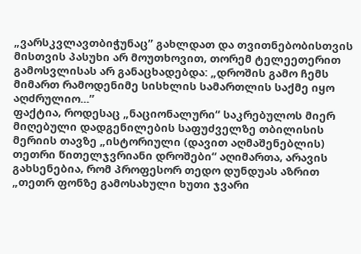„ვარსკვლავთბიჭუნაც” გახლდათ და თვითნებობისთვის მისთვის პასუხი არ მოუთხოვით, თორემ ტელეეთერით გამოსვლისას არ განაცხადებდა: „დროშის გამო ჩემს მიმართ რამოდენიმე სისხლის სამართლის საქმე იყო აღძრულიო...”
ფაქტია, როდესაც „ნაციონალური“ საკრებულოს მიერ მიღებული დადგენილების საფუძველზე თბილისის მერიის თავზე „ისტორიული (დავით აღმაშენებლის) თეთრი წითელჯვრიანი დროშები“ აღიმართა, არავის გახსენებია, რომ პროფესორ თედო დუნდუას აზრით „თეთრ ფონზე გამოსახული ხუთი ჯვარი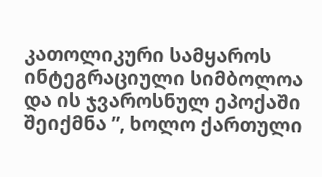კათოლიკური სამყაროს ინტეგრაციული სიმბოლოა და ის ჯვაროსნულ ეპოქაში შეიქმნა ”, ხოლო ქართული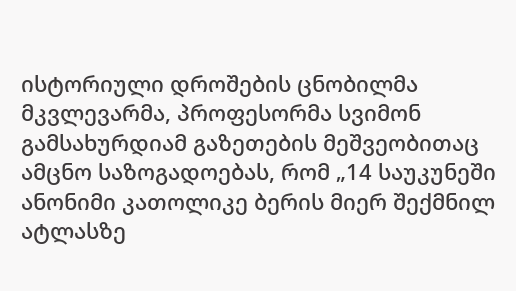ისტორიული დროშების ცნობილმა მკვლევარმა, პროფესორმა სვიმონ გამსახურდიამ გაზეთების მეშვეობითაც ამცნო საზოგადოებას, რომ „14 საუკუნეში ანონიმი კათოლიკე ბერის მიერ შექმნილ ატლასზე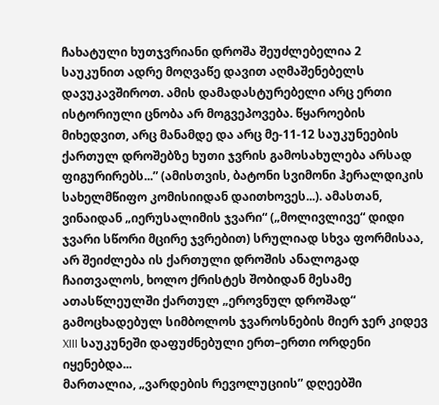ჩახატული ხუთჯვრიანი დროშა შეუძლებელია 2 საუკუნით ადრე მოღვაწე დავით აღმაშენებელს დავუკავშიროთ. ამის დამადასტურებელი არც ერთი ისტორიული ცნობა არ მოგვეპოვება. წყაროების მიხედვით, არც მანამდე და არც მე-11-12 საუკუნეების ქართულ დროშებზე ხუთი ჯვრის გამოსახულება არსად ფიგურირებს...” (ამისთვის, ბატონი სვიმონი ჰერალდიკის სახელმწიფო კომისიიდან დაითხოვეს...). ამასთან, ვინაიდან „იერუსალიმის ჯვარი“ („მოლივლივე“ დიდი ჯვარი სწორი მცირე ჯვრებით) სრულიად სხვა ფორმისაა, არ შეიძლება ის ქართული დროშის ანალოგად ჩაითვალოს, ხოლო ქრისტეს შობიდან მესამე ათასწლეულში ქართულ „ეროვნულ დროშად“ გამოცხადებულ სიმბოლოს ჯვაროსნების მიერ ჯერ კიდევ XIII საუკუნეში დაფუძნებული ერთ–ერთი ორდენი იყენებდა...
მართალია, „ვარდების რევოლუციის” დღეებში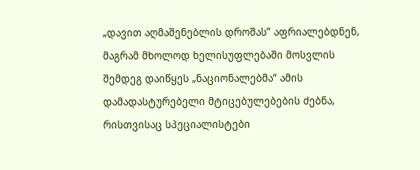„დავით აღმაშენებლის დროშას” აფრიალებდნენ, მაგრამ მხოლოდ ხელისუფლებაში მოსვლის შემდეგ დაიწყეს „ნაციონალებმა“ ამის დამადასტურებელი მტიცებულებების ძებნა, რისთვისაც სპეციალისტები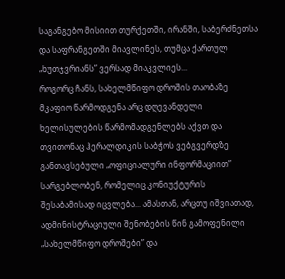საგანგებო მისიით თურქეთში, ირანში, საბერძნეთსა და საფრანგეთში მიავლინეს, თუმცა ქართულ „ხუთჯვრიანს” ვერსად მიაკვლიეს...
როგორც ჩანს, სახელმწიფო დროშის თაობაზე მკაფიო წარმოდგენა არც დღევანდელი ხელისულების წარმომადგენლებს აქვთ და თვითონაც ჰერალდიკის საბჭოს ვებგვერდზე განთავსებული „ოფიციალური ინფორმაციით” სარგებლობენ, რომელიც კონიუქტურის შესაბამისად იცვლება... ამასთან, არცთუ იშვიათად, ადმინისტრაციული შენობების წინ გამოფენილი „სახელმწიფო დროშები” და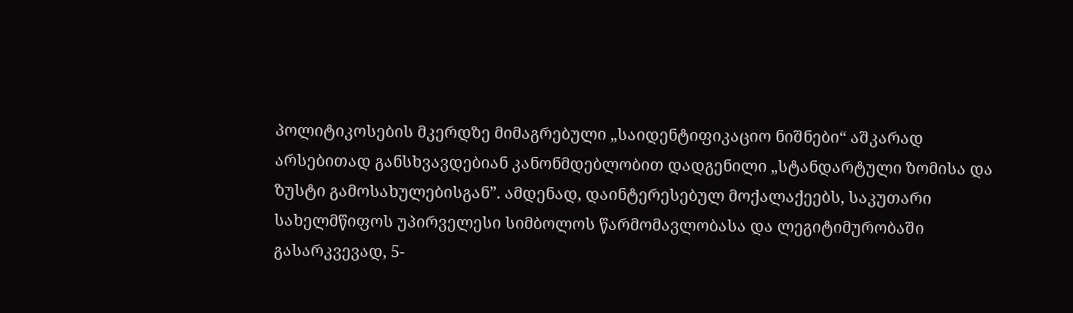პოლიტიკოსების მკერდზე მიმაგრებული „საიდენტიფიკაციო ნიშნები“ აშკარად არსებითად განსხვავდებიან კანონმდებლობით დადგენილი „სტანდარტული ზომისა და ზუსტი გამოსახულებისგან”. ამდენად, დაინტერესებულ მოქალაქეებს, საკუთარი სახელმწიფოს უპირველესი სიმბოლოს წარმომავლობასა და ლეგიტიმურობაში გასარკვევად, 5-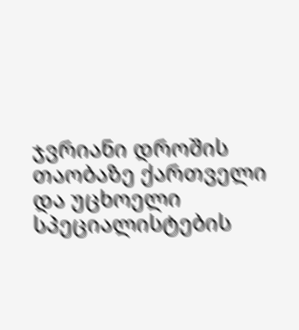ჯვრიანი დროშის თაობაზე ქართველი და უცხოელი სპეციალისტების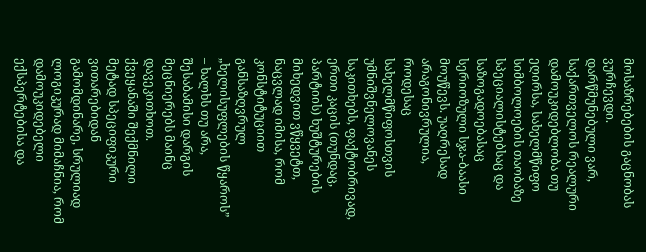მოსაზრებების გაცნობას ვურჩევდი.
დარწმუნებული ვარ, საქართველოს რეალური დამოუკიდებლობა თუ ეღირსა, სახელმწიფო სიმბოლოების თაობაზე სპეციალისტებსაც და საზოგადოებასაც სერიოზული სჯა-ბაასი მოუწევს. უაღრესად არაგონივრულია, როდესაც სახელმწიფოსთვის უმნიშვნელოვანეს საკითხებს, ფაქტობრივად, ერთი კაცის (თუნდაც, პარტიის) ხუშტურების მიხედვით ვწყვეტთ, ნაცვლად იმისა, რომ კონსტიტუციით განსაზღვრულ „ხელისუფლების წყაროს” – ხალხს თუ არა, შესაბამისი დარგის მეცნიერებს მაინც დავეკითხოთ.
ქვეყანაში შექმნილი მეტად სპეციფიკური ვითარებიდან გამომდინარე, სრულიად ლოგიკურად მიმაჩნია, რომ დამოუკიდებელი ექსპერტებისა და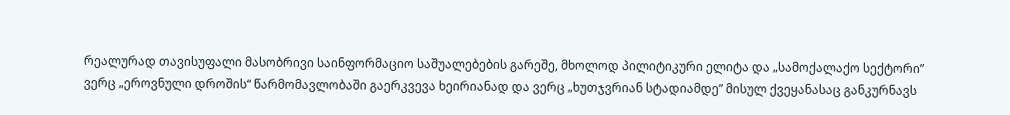რეალურად თავისუფალი მასობრივი საინფორმაციო საშუალებების გარეშე, მხოლოდ პილიტიკური ელიტა და „სამოქალაქო სექტორი” ვერც „ეროვნული დროშის“ წარმომავლობაში გაერკვევა ხეირიანად და ვერც „ხუთჯვრიან სტადიამდე” მისულ ქვეყანასაც განკურნავს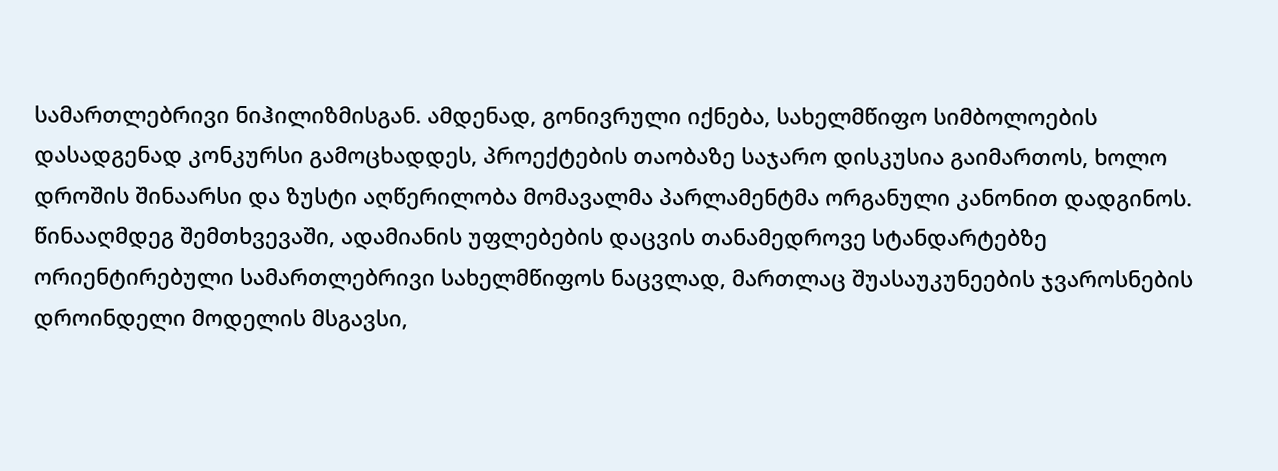სამართლებრივი ნიჰილიზმისგან. ამდენად, გონივრული იქნება, სახელმწიფო სიმბოლოების დასადგენად კონკურსი გამოცხადდეს, პროექტების თაობაზე საჯარო დისკუსია გაიმართოს, ხოლო დროშის შინაარსი და ზუსტი აღწერილობა მომავალმა პარლამენტმა ორგანული კანონით დადგინოს. წინააღმდეგ შემთხვევაში, ადამიანის უფლებების დაცვის თანამედროვე სტანდარტებზე ორიენტირებული სამართლებრივი სახელმწიფოს ნაცვლად, მართლაც შუასაუკუნეების ჯვაროსნების დროინდელი მოდელის მსგავსი,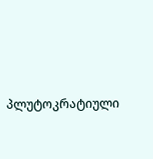პლუტოკრატიული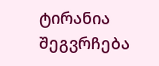ტირანია შეგვრჩება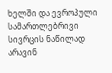ხელში და ევროპული სამართლებრივი სივრცის ნაწილად არავინ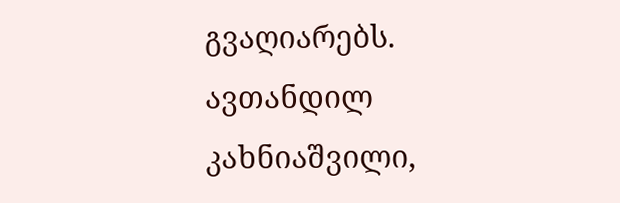გვაღიარებს.
ავთანდილ კახნიაშვილი,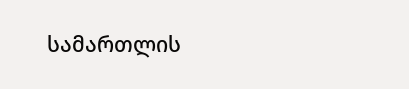სამართლის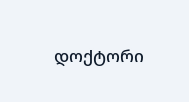დოქტორი